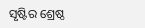ସୃଷ୍ଟିର ଶ୍ରେଷ୍ଠ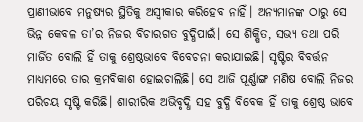ପ୍ରାଣୀଭାବେ ମନୁଷ୍ୟର ସ୍ଥିତିକୁ ଅସ୍ବୀକାର କରିହେବ ନାହିଁ। ଅନ୍ୟମାନଙ୍କ ଠାରୁ ସେ ଭିନ୍ନ କେବଳ ତା’ର ନିଜର ବିଚାରଗତ ବୁଦ୍ଧିପାଇଁ। ସେ ଶିକ୍ଷିତ, ସଭ୍ୟ ତଥା ପରି ମାର୍ଜିତ ବୋଲି ହିଁ ତାକୁ ଶ୍ରେଷ୍ଠଭାବେ ବିବେଚନା କରାଯାଇଛି। ସୃଷ୍ଟିର ବିବର୍ତ୍ତନ ମାଧ୍ୟମରେ ତାର କ୍ରମବିକାଶ ହୋଇଚାଲିଛି। ସେ ଆଜି ପୂର୍ଣ୍ଣାଙ୍ଗ ମଣିଷ ବୋଲି ନିଜର ପରିଚୟ ସୃଷ୍ଟି କରିଛି। ଶାରୀରିକ ଅଭିବୃଦ୍ଧି ସହ ବୁଦ୍ଧି ବିବେକ ହିଁ ତାକୁ ଶ୍ରେଷ୍ଠ ଭାବେ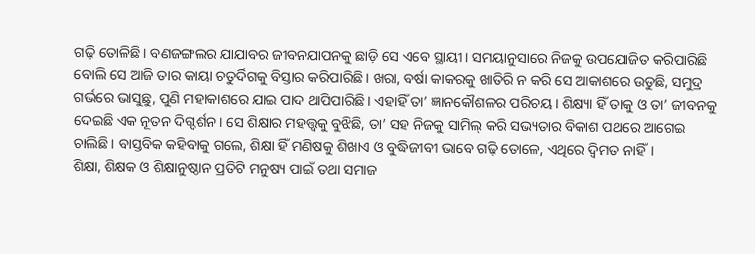ଗଢ଼ି ତୋଳିଛି। ବଣଜଙ୍ଗଲର ଯାଯାବର ଜୀବନଯାପନକୁ ଛାଡ଼ି ସେ ଏବେ ସ୍ଥାୟୀ। ସମୟାନୁସାରେ ନିଜକୁ ଉପଯୋଜିତ କରିପାରିଛି ବୋଲି ସେ ଆଜି ତାର କାୟା ଚତୁର୍ଦିଗକୁ ବିସ୍ତାର କରିପାରିଛି। ଖରା, ବର୍ଷା କାକରକୁ ଖାତିରି ନ କରି ସେ ଆକାଶରେ ଉଡୁଛି, ସମୁଦ୍ର ଗର୍ଭରେ ଭାସୁଛୁ, ପୁଣି ମହାକାଶରେ ଯାଇ ପାଦ ଥାପିପାରିଛି। ଏହାହିଁ ତା’ ଜ୍ଞାନକୌଶଳର ପରିଚୟ। ଶିକ୍ଷ୍ୟା ହିଁ ତାକୁ ଓ ତା’ ଜୀବନକୁ ଦେଇଛି ଏକ ନୂତନ ଦିଗ୍ଦର୍ଶନ। ସେ ଶିକ୍ଷାର ମହତ୍ତ୍ବକୁ ବୁଝିଛି, ତା’ ସହ ନିଜକୁ ସାମିଲ୍ କରି ସଭ୍ୟତାର ବିକାଶ ପଥରେ ଆଗେଇ ଚାଲିଛି। ବାସ୍ତବିକ କହିବାକୁ ଗଲେ, ଶିକ୍ଷା ହିଁ ମଣିଷକୁ ଶିଖାଏ ଓ ବୁଦ୍ଧିଜୀବୀ ଭାବେ ଗଢ଼ି ତୋଳେ, ଏଥିରେ ଦ୍ବିମତ ନାହିଁ।
ଶିକ୍ଷା, ଶିକ୍ଷକ ଓ ଶିକ୍ଷାନୁଷ୍ଠାନ ପ୍ରତିଟି ମନୁଷ୍ୟ ପାଇଁ ତଥା ସମାଜ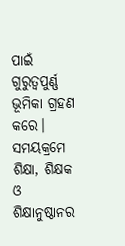ପାଇଁ ଗୁରୁତ୍ବପୁର୍ଣ୍ଣ ଭୂମିକା ଗ୍ରହଣ କରେ। ସମୟକ୍ରମେ ଶିକ୍ଷା, ଶିକ୍ଷକ ଓ ଶିକ୍ଷାନୁଷ୍ଠାନର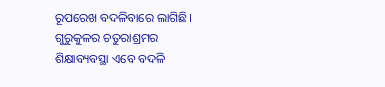ରୂପରେଖ ବଦଳିବାରେ ଲାଗିଛି। ଗୁରୁକୁଳର ଚତୁରାଶ୍ରମର ଶିକ୍ଷାବ୍ୟବସ୍ଥା ଏବେ ବଦଳି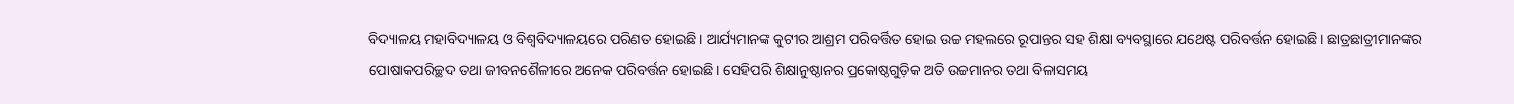ବିଦ୍ୟାଳୟ ମହାବିଦ୍ୟାଳୟ ଓ ବିଶ୍ବବିଦ୍ୟାଳୟରେ ପରିଣତ ହୋଇଛି। ଆର୍ଯ୍ୟମାନଙ୍କ କୁଟୀର ଆଶ୍ରମ ପରିବର୍ତ୍ତିତ ହୋଇ ଉଚ୍ଚ ମହଲରେ ରୂପାନ୍ତର ସହ ଶିକ୍ଷା ବ୍ୟବସ୍ଥାରେ ଯଥେଷ୍ଟ ପରିବର୍ତ୍ତନ ହୋଇଛି। ଛାତ୍ରଛାତ୍ରୀମାନଙ୍କର ପୋଷାକପରିଚ୍ଛଦ ତଥା ଜୀବନଶୈଳୀରେ ଅନେକ ପରିବର୍ତ୍ତନ ହୋଇଛି। ସେହିପରି ଶିକ୍ଷାନୁଷ୍ଠାନର ପ୍ରକୋଷ୍ଠଗୁଡ଼ିକ ଅତି ଉଚ୍ଚମାନର ତଥା ବିଳାସମୟ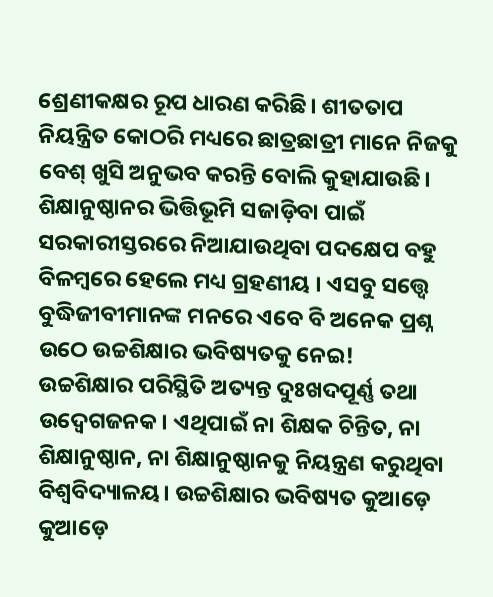ଶ୍ରେଣୀକକ୍ଷର ରୂପ ଧାରଣ କରିଛି। ଶୀତତାପ ନିୟନ୍ତ୍ରିତ କୋଠରି ମଧ୍ୟରେ ଛାତ୍ରଛାତ୍ରୀ ମାନେ ନିଜକୁ ବେଶ୍ ଖୁସି ଅନୁଭବ କରନ୍ତି ବୋଲି କୁହାଯାଉଛି। ଶିକ୍ଷାନୁଷ୍ଠାନର ଭିତ୍ତିଭୂମି ସଜାଡ଼ିବା ପାଇଁ ସରକାରୀସ୍ତରରେ ନିଆଯାଉଥିବା ପଦକ୍ଷେପ ବହୁ ବିଳମ୍ବରେ ହେଲେ ମଧ୍ୟ ଗ୍ରହଣୀୟ । ଏସବୁ ସତ୍ତ୍ବେ ବୁଦ୍ଧିଜୀବୀମାନଙ୍କ ମନରେ ଏବେ ବି ଅନେକ ପ୍ରଶ୍ନ ଉଠେ ଉଚ୍ଚଶିକ୍ଷାର ଭବିଷ୍ୟତକୁ ନେଇ!
ଉଚ୍ଚଶିକ୍ଷାର ପରିସ୍ଥିତି ଅତ୍ୟନ୍ତ ଦୁଃଖଦପୂର୍ଣ୍ଣ ତଥା ଉଦ୍ବେଗଜନକ। ଏଥିପାଇଁ ନା ଶିକ୍ଷକ ଚିନ୍ତିତ, ନା ଶିକ୍ଷାନୁଷ୍ଠାନ, ନା ଶିକ୍ଷାନୁଷ୍ଠାନକୁ ନିୟନ୍ତ୍ରଣ କରୁଥିବା ବିଶ୍ଵବିଦ୍ୟାଳୟ। ଉଚ୍ଚଶିକ୍ଷାର ଭବିଷ୍ୟତ କୁଆଡ଼େ କୁଆଡ଼େ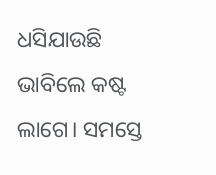ଧସିଯାଉଛି ଭାବିଲେ କଷ୍ଟ ଲାଗେ। ସମସ୍ତେ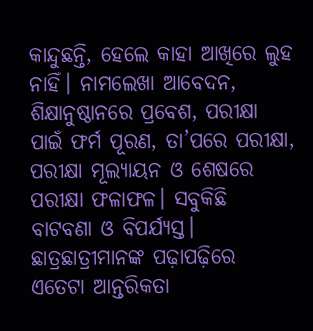କାନ୍ଦୁଛନ୍ତି, ହେଲେ କାହା ଆଖିରେ ଲୁହ ନାହିଁ। ନାମଲେଖା ଆବେଦନ, ଶିକ୍ଷାନୁଷ୍ଠାନରେ ପ୍ରବେଶ, ପରୀକ୍ଷା ପାଇଁ ଫର୍ମ ପୂରଣ, ତା’ପରେ ପରୀକ୍ଷା, ପରୀକ୍ଷା ମୂଲ୍ୟାୟନ ଓ ଶେଷରେ ପରୀକ୍ଷା ଫଳାଫଳ। ସବୁକିଛି ବାଟବଣା ଓ ବିପର୍ଯ୍ୟସ୍ତ। ଛାତ୍ରଛାତ୍ରୀମାନଙ୍କ ପଢ଼ାପଢ଼ିରେ ଏତେଟା ଆନ୍ତରିକତା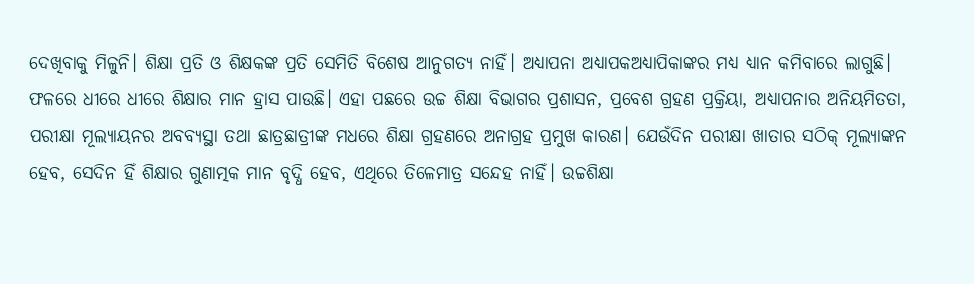ଦେଖିବାକୁ ମିଳୁନି। ଶିକ୍ଷା ପ୍ରତି ଓ ଶିକ୍ଷକଙ୍କ ପ୍ରତି ସେମିତି ବିଶେଷ ଆନୁଗତ୍ୟ ନାହିଁ। ଅଧ୍ୟାପନା ଅଧ୍ୟାପକଅଧ୍ୟାପିକାଙ୍କର ମଧ୍ୟ ଧ୍ୟାନ କମିବାରେ ଲାଗୁଛି। ଫଳରେ ଧୀରେ ଧୀରେ ଶିକ୍ଷାର ମାନ ହ୍ରାସ ପାଉଛି। ଏହା ପଛରେ ଉଚ୍ଚ ଶିକ୍ଷା ବିଭାଗର ପ୍ରଶାସନ, ପ୍ରବେଶ ଗ୍ରହଣ ପ୍ରକ୍ରିୟା, ଅଧ୍ୟାପନାର ଅନିୟମିତତା, ପରୀକ୍ଷା ମୂଲ୍ୟାୟନର ଅବବ୍ୟସ୍ଥା ତଥା ଛାତ୍ରଛାତ୍ରୀଙ୍କ ମଧରେ ଶିକ୍ଷା ଗ୍ରହଣରେ ଅନାଗ୍ରହ ପ୍ରମୁଖ କାରଣ। ଯେଉଁଦିନ ପରୀକ୍ଷା ଖାତାର ସଠିକ୍ ମୂଲ୍ୟାଙ୍କନ ହେବ, ସେଦିନ ହିଁ ଶିକ୍ଷାର ଗୁଣାତ୍ମକ ମାନ ବୃଦ୍ଧି ହେବ, ଏଥିରେ ତିଳେମାତ୍ର ସନ୍ଦେହ ନାହିଁ। ଉଚ୍ଚଶିକ୍ଷା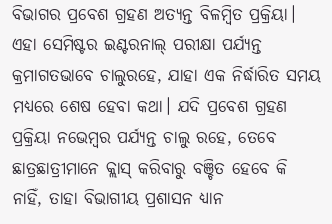ବିଭାଗର ପ୍ରବେଶ ଗ୍ରହଣ ଅତ୍ୟନ୍ତ ବିଳମ୍ବିତ ପ୍ରକ୍ରିୟା। ଏହା ସେମିଷ୍ଟର ଇଣ୍ଟରନାଲ୍ ପରୀକ୍ଷା ପର୍ଯ୍ୟନ୍ତ କ୍ରମାଗତଭାବେ ଚାଲୁରହେ, ଯାହା ଏକ ନିର୍ଦ୍ଧାରିତ ସମୟ ମଧ୍ୟରେ ଶେଷ ହେବା କଥା। ଯଦି ପ୍ରବେଶ ଗ୍ରହଣ ପ୍ରକ୍ରିୟା ନଭେମ୍ବର ପର୍ଯ୍ୟନ୍ତ ଚାଲୁ ରହେ, ତେବେ ଛାତ୍ରଛାତ୍ରୀମାନେ କ୍ଲାସ୍ କରିବାରୁ ବଞ୍ଚିତ ହେବେ କି ନାହିଁ, ତାହା ବିଭାଗୀୟ ପ୍ରଶାସନ ଧ୍ୟାନ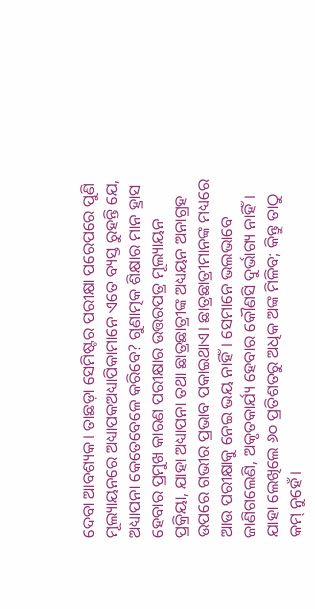ଦେବା ଆବଶ୍ୟକ। ତାଛଡ଼ା ସେମିଷ୍ଟର ପରୀକ୍ଷା ପରେପରେ ପୁଣି ମୂଲ୍ୟାୟନରେ ଅଧ୍ୟାପକଅଧ୍ୟାପିକାମାନେ ଏତେ ବ୍ୟସ୍ତ ରୁହନ୍ତି ଯେ, ଅଧ୍ୟାପନା କେତେବେଳେ କରିବେ? ଗୁଣାତ୍ମକ ଶିକ୍ଷାର ମାନ ହ୍ରାସ ହେବାର ପ୍ରମୁଖ କାରଣ ପରୀକ୍ଷାର ଉତ୍ତରପତ୍ର ମୂଲ୍ୟାୟନ ପ୍ରକ୍ରିୟା, ଯାହା ଅଧ୍ୟାପନା ତଥା ଛାତ୍ରଛାତ୍ରୀଙ୍କ ଅଧ୍ୟୟନ ଅନାଗ୍ରହ ଉପରେ ଗଭୀର ପ୍ରଭାବ ପକାଇଥାଏ। ଛାତ୍ରଛାତ୍ରୀମାନଙ୍କ ମଧ୍ୟରେ ଆଉ ପରୀକ୍ଷାକୁ ନେଇ ଭୟ ନାହିଁ। ସେମାନେ ଭଲଭାବେ ଜାଣିଗଲେଣି, ଅକୃତକାର୍ଯ୍ୟ ହେବାର କୌଣସି ଦୁର୍ଭାଗ୍ୟ ନାହିଁ। ଯାହା ଲେଖିଲେ ୬୦ ପ୍ରତିଶତରୁ ଅଧିକ ଅଙ୍କ ମିଳିବ; କିନ୍ତୁ ତାଠୁ କମ୍ ନୁହେଁ।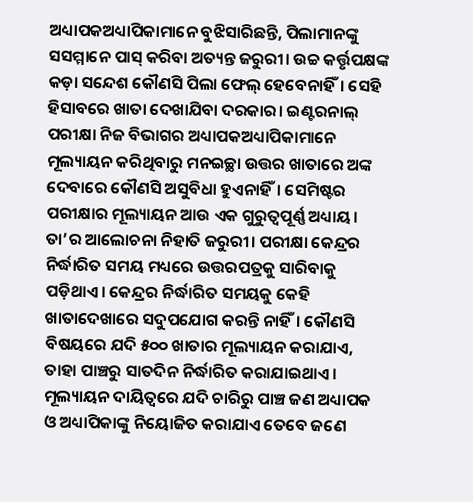ଅଧ୍ୟାପକଅଧ୍ୟାପିକାମାନେ ବୁଝିସାରିଛନ୍ତି, ପିଲାମାନଙ୍କୁ ସସମ୍ମାନେ ପାସ୍ କରିବା ଅତ୍ୟନ୍ତ ଜରୁରୀ। ଉଚ୍ଚ କର୍ତ୍ତୃପକ୍ଷଙ୍କ କଡ଼ା ସନ୍ଦେଶ କୌଣସି ପିଲା ଫେଲ୍ ହେବେନାହିଁ। ସେହି ହିସାବରେ ଖାତା ଦେଖାଯିବା ଦରକାର। ଇଣ୍ଟରନାଲ୍ ପରୀକ୍ଷା ନିଜ ବିଭାଗର ଅଧ୍ୟାପକଅଧ୍ୟାପିକାମାନେ ମୂଲ୍ୟାୟନ କରିଥିବାରୁ ମନଇଚ୍ଛା ଉତ୍ତର ଖାତାରେ ଅଙ୍କ ଦେବାରେ କୌଣସି ଅସୁବିଧା ହୁଏନାହିଁ। ସେମିଷ୍ଟର ପରୀକ୍ଷାର ମୂଲ୍ୟାୟନ ଆଉ ଏକ ଗୁରୁତ୍ବପୂର୍ଣ୍ଣ ଅଧ୍ୟାୟ। ତା’ର ଆଲୋଚନା ନିହାତି ଜରୁରୀ। ପରୀକ୍ଷା କେନ୍ଦ୍ରର ନିର୍ଦ୍ଧାରିତ ସମୟ ମଧ୍ୟରେ ଉତ୍ତରପତ୍ରକୁ ସାରିବାକୁ ପଡ଼ିଥାଏ। କେନ୍ଦ୍ରର ନିର୍ଦ୍ଧାରିତ ସମୟକୁ କେହି ଖାତାଦେଖାରେ ସଦୁପଯୋଗ କରନ୍ତି ନାହିଁ। କୌଣସି ବିଷୟରେ ଯଦି ୫୦୦ ଖାତାର ମୂଲ୍ୟାୟନ କରାଯାଏ, ତାହା ପାଞ୍ଚରୁ ସାତଦିନ ନିର୍ଦ୍ଧାରିତ କରାଯାଇଥାଏ। ମୂଲ୍ୟାୟନ ଦାୟିତ୍ୱରେ ଯଦି ଚାରିରୁ ପାଞ୍ଚ ଜଣ ଅଧ୍ୟାପକ ଓ ଅଧ୍ୟାପିକାଙ୍କୁ ନିୟୋଜିତ କରାଯାଏ ତେବେ ଜଣେ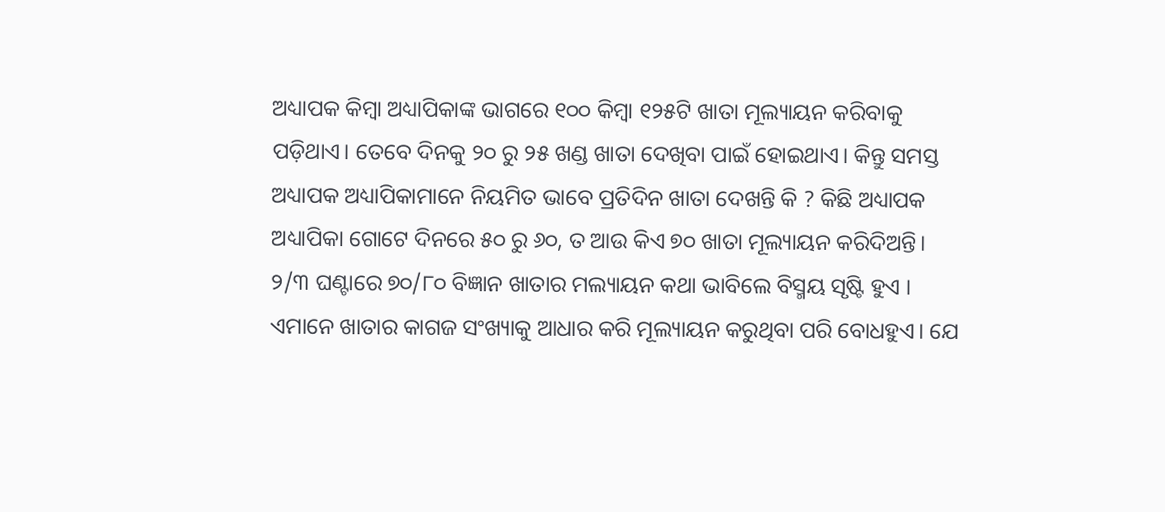ଅଧ୍ୟାପକ କିମ୍ବା ଅଧ୍ୟାପିକାଙ୍କ ଭାଗରେ ୧୦୦ କିମ୍ବା ୧୨୫ଟି ଖାତା ମୂଲ୍ୟାୟନ କରିବାକୁ ପଡ଼ିଥାଏ। ତେବେ ଦିନକୁ ୨୦ ରୁ ୨୫ ଖଣ୍ଡ ଖାତା ଦେଖିବା ପାଇଁ ହୋଇଥାଏ। କିନ୍ତୁ ସମସ୍ତ ଅଧ୍ୟାପକ ଅଧ୍ୟାପିକାମାନେ ନିୟମିତ ଭାବେ ପ୍ରତିଦିନ ଖାତା ଦେଖନ୍ତି କି ? କିଛି ଅଧ୍ୟାପକ ଅଧ୍ୟାପିକା ଗୋଟେ ଦିନରେ ୫୦ ରୁ ୬୦, ତ ଆଉ କିଏ ୭୦ ଖାତା ମୂଲ୍ୟାୟନ କରିଦିଅନ୍ତି। ୨/୩ ଘଣ୍ଟାରେ ୭୦/୮୦ ବିଜ୍ଞାନ ଖାତାର ମଲ୍ୟାୟନ କଥା ଭାବିଲେ ବିସ୍ମୟ ସୃଷ୍ଟି ହୁଏ ।
ଏମାନେ ଖାତାର କାଗଜ ସଂଖ୍ୟାକୁ ଆଧାର କରି ମୂଲ୍ୟାୟନ କରୁଥିବା ପରି ବୋଧହୁଏ। ଯେ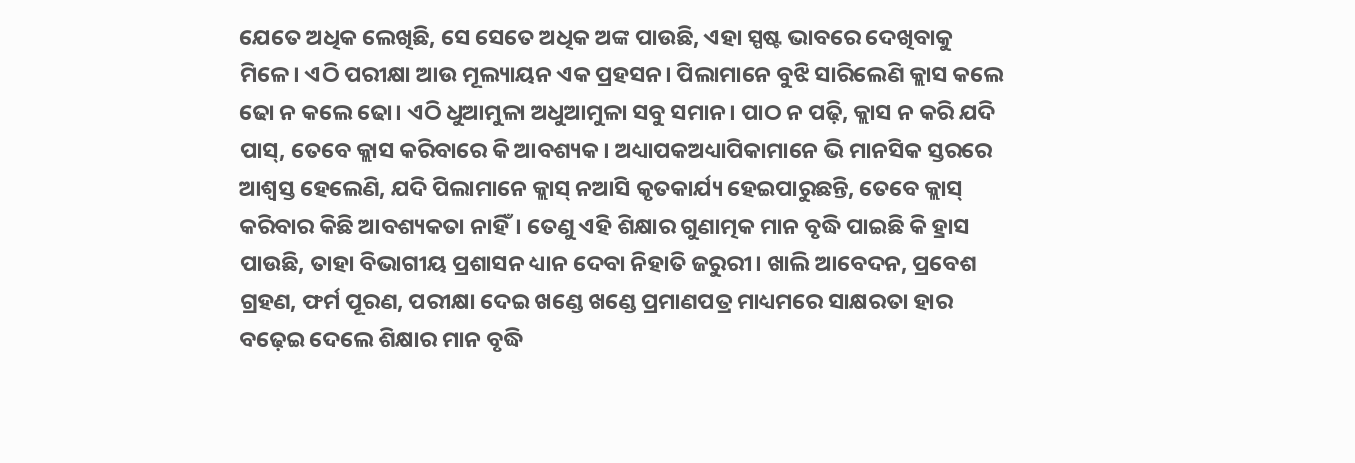ଯେତେ ଅଧିକ ଲେଖିଛି, ସେ ସେତେ ଅଧିକ ଅଙ୍କ ପାଉଛି, ଏହା ସ୍ପଷ୍ଟ ଭାବରେ ଦେଖିବାକୁ ମିଳେ। ଏଠି ପରୀକ୍ଷା ଆଉ ମୂଲ୍ୟାୟନ ଏକ ପ୍ରହସନ। ପିଲାମାନେ ବୁଝି ସାରିଲେଣି କ୍ଲାସ କଲେ ଢୋ ନ କଲେ ଢୋ। ଏଠି ଧୁଆମୁଳା ଅଧୁଆମୁଳା ସବୁ ସମାନ। ପାଠ ନ ପଢ଼ି, କ୍ଲାସ ନ କରି ଯଦି ପାସ୍, ତେବେ କ୍ଲାସ କରିବାରେ କି ଆବଶ୍ୟକ। ଅଧ୍ୟାପକଅଧ୍ୟାପିକାମାନେ ଭି ମାନସିକ ସ୍ତରରେ ଆଶ୍ବସ୍ତ ହେଲେଣି, ଯଦି ପିଲାମାନେ କ୍ଲାସ୍ ନଆସି କୃତକାର୍ଯ୍ୟ ହେଇପାରୁଛନ୍ତି, ତେବେ କ୍ଲାସ୍ କରିବାର କିଛି ଆବଶ୍ୟକତା ନାହିଁ। ତେଣୁ ଏହି ଶିକ୍ଷାର ଗୁଣାତ୍ମକ ମାନ ବୃଦ୍ଧି ପାଇଛି କି ହ୍ରାସ ପାଉଛି, ତାହା ବିଭାଗୀୟ ପ୍ରଶାସନ ଧ୍ୟାନ ଦେବା ନିହାତି ଜରୁରୀ। ଖାଲି ଆବେଦନ, ପ୍ରବେଶ ଗ୍ରହଣ, ଫର୍ମ ପୂରଣ, ପରୀକ୍ଷା ଦେଇ ଖଣ୍ଡେ ଖଣ୍ଡେ ପ୍ରମାଣପତ୍ର ମାଧ୍ୟମରେ ସାକ୍ଷରତା ହାର ବଢ଼େଇ ଦେଲେ ଶିକ୍ଷାର ମାନ ବୃଦ୍ଧି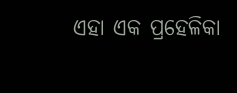ଏହା ଏକ ପ୍ରହେଳିକା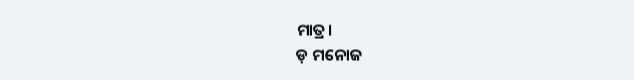ମାତ୍ର।
ଡ଼ ମନୋଜ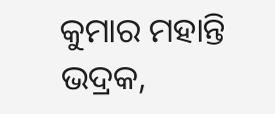କୁମାର ମହାନ୍ତି
ଭଦ୍ରକ,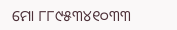ମୋ ୮୮୯୫୩୪୧୦୩୩